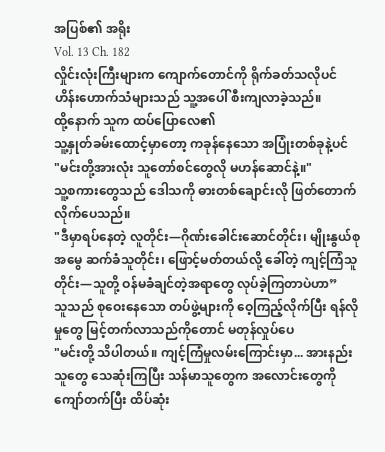အပြစ်၏ အရိုး
Vol. 13 Ch. 182
လှိုင်းလုံးကြီးများက ကျောက်တောင်ကို ရိုက်ခတ်သလိုပင် ဟိန်းဟောက်သံများသည် သူ့အပေါ် စီးကျလာခဲ့သည်။
ထို့နောက် သူက ထပ်ပြောလေ၏
သူ့နှုတ်ခမ်းထောင့်မှာတော့ ကခုန်နေသော အပြုံးတစ်ခုနဲ့ပင်
"မင်းတို့အားလုံး သူတော်စင်တွေလို မဟန်ဆောင်နဲ့။"
သူ့စကားတွေသည် ဒေါသကို ဓားတစ်ချောင်းလို ဖြတ်တောက်လိုက်ပေသည်။
"ဒီမှာရပ်နေတဲ့ လူတိုင်း—ဂိုဏ်းခေါင်းဆောင်တိုင်း၊ မျိုးနွယ်စုအမွေ ဆက်ခံသူတိုင်း၊ ဖြောင့်မတ်တယ်လို့ ခေါ်တဲ့ ကျင့်ကြံသူတိုင်း—သူတို့ ဝန်မခံချင်တဲ့အရာတွေ လုပ်ခဲ့ကြတာပဲဟာ”
သူသည် စုဝေးနေသော တပ်ဖွဲ့များကို ဝေ့ကြည့်လိုက်ပြီး ရန်လိုမှုတွေ မြင့်တက်လာသည်ကိုတောင် မတုန်လှုပ်ပေ
"မင်းတို့ သိပါတယ်။ ကျင့်ကြံမှုလမ်းကြောင်းမှာ... အားနည်းသူတွေ သေဆုံးကြပြီး သန်မာသူတွေက အလောင်းတွေကို ကျော်တက်ပြီး ထိပ်ဆုံး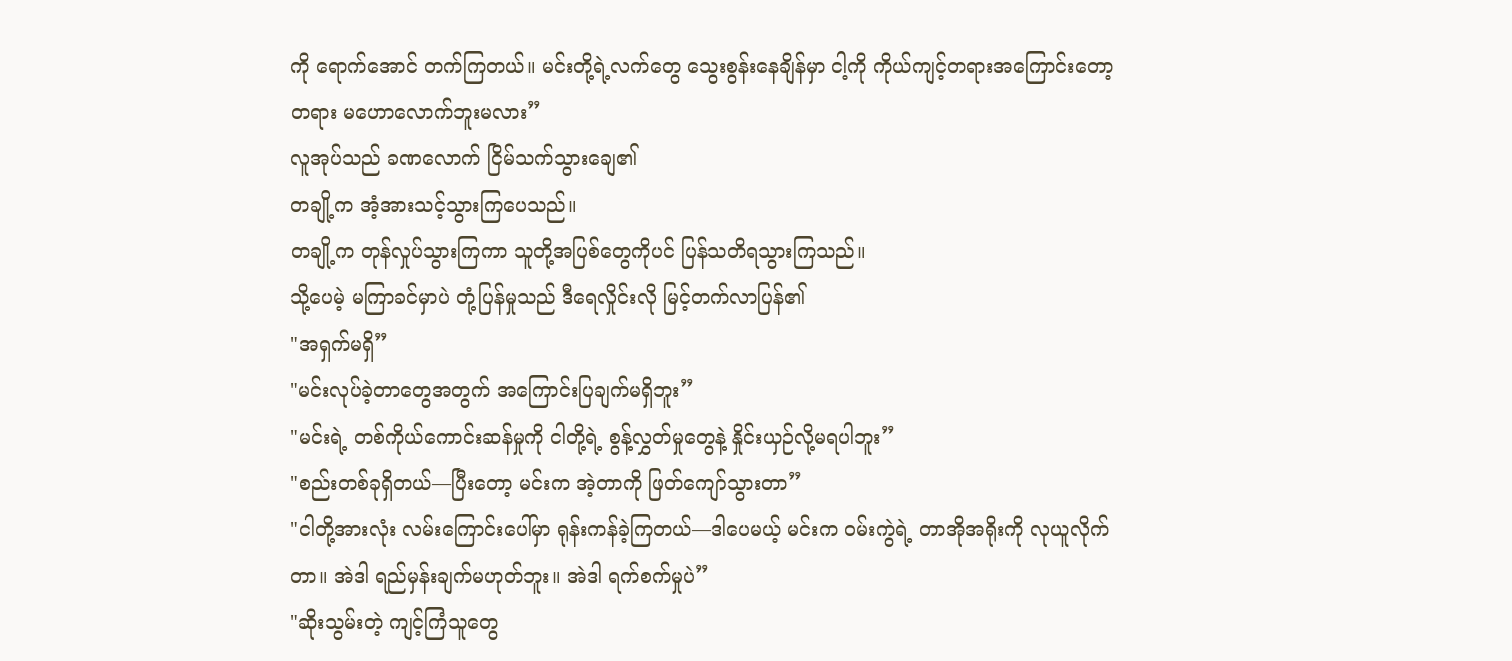ကို ရောက်အောင် တက်ကြတယ်။ မင်းတို့ရဲ့လက်တွေ သွေးစွန်းနေချိန်မှာ ငါ့ကို ကိုယ်ကျင့်တရားအကြောင်းတော့ တရား မဟောလောက်ဘူးမလား”
လူအုပ်သည် ခဏလောက် ငြိမ်သက်သွားချေ၏
တချို့က အံ့အားသင့်သွားကြပေသည်။
တချို့က တုန်လှုပ်သွားကြကာ သူတို့အပြစ်တွေကိုပင် ပြန်သတိရသွားကြသည်။
သို့ပေမဲ့ မကြာခင်မှာပဲ တုံ့ပြန်မှုသည် ဒီရေလှိုင်းလို မြင့်တက်လာပြန်၏
"အရှက်မရှိ”
"မင်းလုပ်ခဲ့တာတွေအတွက် အကြောင်းပြချက်မရှိဘူး”
"မင်းရဲ့ တစ်ကိုယ်ကောင်းဆန်မှုကို ငါတို့ရဲ့ စွန့်လွှတ်မှုတွေနဲ့ နှိုင်းယှဉ်လို့မရပါဘူး”
"စည်းတစ်ခုရှိတယ်—ပြီးတော့ မင်းက အဲ့တာကို ဖြတ်ကျော်သွားတာ”
"ငါတို့အားလုံး လမ်းကြောင်းပေါ်မှာ ရုန်းကန်ခဲ့ကြတယ်—ဒါပေမယ့် မင်းက ဝမ်းကွဲရဲ့ တာအိုအရိုးကို လုယူလိုက်တာ။ အဲဒါ ရည်မှန်းချက်မဟုတ်ဘူး။ အဲဒါ ရက်စက်မှုပဲ”
"ဆိုးသွမ်းတဲ့ ကျင့်ကြံသူတွေ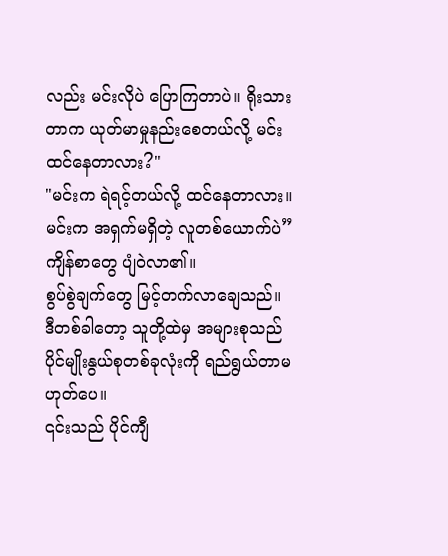လည်း မင်းလိုပဲ ပြောကြတာပဲ။ ရိုးသားတာက ယုတ်မာမှုနည်းစေတယ်လို့ မင်းထင်နေတာလား?"
"မင်းက ရဲရင့်တယ်လို့ ထင်နေတာလား။ မင်းက အရှက်မရှိတဲ့ လူတစ်ယောက်ပဲ”
ကျိန်စာတွေ ပျံဝဲလာ၏။
စွပ်စွဲချက်တွေ မြင့်တက်လာချေသည်။
ဒီတစ်ခါတော့ သူတို့ထဲမှ အများစုသည် ပိုင်မျိုးနွယ်စုတစ်ခုလုံးကို ရည်ရွယ်တာမဟုတ်ပေ။
၎င်းသည် ပိုင်ကျီ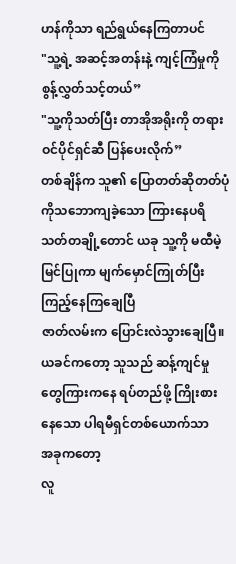ဟန်ကိုသာ ရည်ရွယ်နေကြတာပင်
"သူ့ရဲ့ အဆင့်အတန်းနဲ့ ကျင့်ကြံမှုကို စွန့်လွှတ်သင့်တယ်”
"သူ့ကိုသတ်ပြီး တာအိုအရိုးကို တရားဝင်ပိုင်ရှင်ဆီ ပြန်ပေးလိုက်”
တစ်ချိန်က သူ၏ ပြောတတ်ဆိုတတ်ပုံကိုသဘောကျခဲ့သော ကြားနေပရိသတ်တချို့တောင် ယခု သူ့ကို မထီမဲ့မြင်ပြုကာ မျက်မှောင်ကြုတ်ပြီး ကြည့်နေကြချေပြီ
ဇာတ်လမ်းက ပြောင်းလဲသွားချေပြီ။
ယခင်ကတော့ သူသည် ဆန့်ကျင်မှုတွေကြားကနေ ရပ်တည်ဖို့ ကြိုးစားနေသော ပါရမီရှင်တစ်ယောက်သာ
အခုကတော့
လူ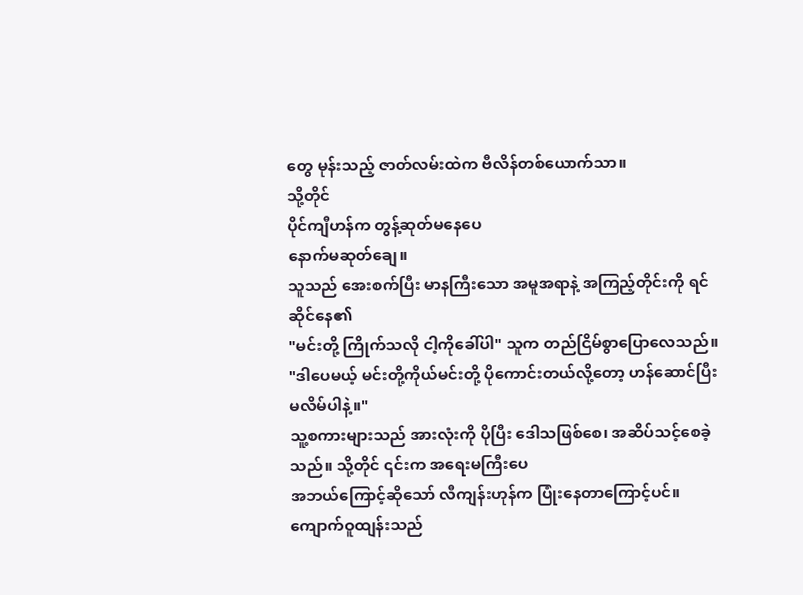တွေ မုန်းသည့် ဇာတ်လမ်းထဲက ဗီလိန်တစ်ယောက်သာ။
သို့တိုင်
ပိုင်ကျီဟန်က တွန့်ဆုတ်မနေပေ
နောက်မဆုတ်ချေ။
သူသည် အေးစက်ပြီး မာနကြီးသော အမူအရာနဲ့ အကြည့်တိုင်းကို ရင်ဆိုင်နေ၏
"မင်းတို့ ကြိုက်သလို ငါ့ကိုခေါ်ပါ" သူက တည်ငြိမ်စွာပြောလေသည်။
"ဒါပေမယ့် မင်းတို့ကိုယ်မင်းတို့ ပိုကောင်းတယ်လို့တော့ ဟန်ဆောင်ပြီး မလိမ်ပါနဲ့။"
သူ့စကားများသည် အားလုံးကို ပိုပြီး ဒေါသဖြစ်စေ၊ အဆိပ်သင့်စေခဲ့သည်။ သို့တိုင် ၎င်းက အရေးမကြီးပေ
အဘယ်ကြောင့်ဆိုသော် လီကျန်းဟုန်က ပြုံးနေတာကြောင့်ပင်။
ကျောက်ဝူထျန်းသည်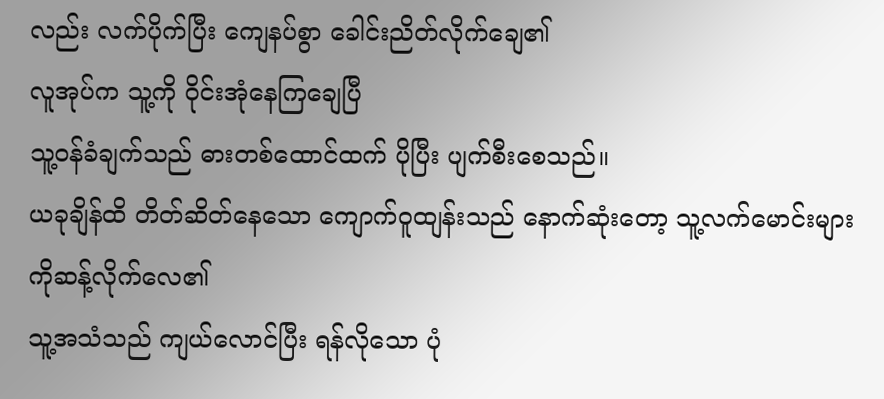လည်း လက်ပိုက်ပြီး ကျေနပ်စွာ ခေါင်းညိတ်လိုက်ချေ၏
လူအုပ်က သူ့ကို ဝိုင်းအုံနေကြချေပြီ
သူ့ဝန်ခံချက်သည် ဓားတစ်ထောင်ထက် ပိုပြီး ပျက်စီးစေသည်။
ယခုချိန်ထိ တိတ်ဆိတ်နေသော ကျောက်ဝူထျန်းသည် နောက်ဆုံးတော့ သူ့လက်မောင်းများကိုဆန့်လိုက်လေ၏
သူ့အသံသည် ကျယ်လောင်ပြီး ရန်လိုသော ပုံ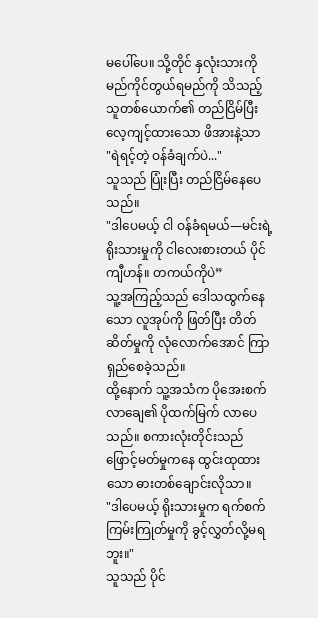မပေါ်ပေ။ သို့တိုင် နှလုံးသားကို မည်ကိုင်တွယ်ရမည်ကို သိသည့်သူတစ်ယောက်၏ တည်ငြိမ်ပြီး လေ့ကျင့်ထားသော ဖိအားနဲ့သာ
"ရဲရင့်တဲ့ ဝန်ခံချက်ပဲ..."
သူသည် ပြုံးပြီး တည်ငြိမ်နေပေသည်။
"ဒါပေမယ့် ငါ ဝန်ခံရမယ်—မင်းရဲ့ ရိုးသားမှုကို ငါလေးစားတယ် ပိုင်ကျီဟန်။ တကယ်ကိုပဲ”
သူ့အကြည့်သည် ဒေါသထွက်နေသော လူအုပ်ကို ဖြတ်ပြီး တိတ်ဆိတ်မှုကို လုံလောက်အောင် ကြာရှည်စေခဲ့သည်။
ထို့နောက် သူ့အသံက ပိုအေးစက်လာချေ၏ ပိုထက်မြက် လာပေသည်။ စကားလုံးတိုင်းသည် ဖြောင့်မတ်မှုကနေ ထွင်းထုထားသော ဓားတစ်ချောင်းလိုသာ။
"ဒါပေမယ့် ရိုးသားမှုက ရက်စက်ကြမ်းကြုတ်မှုကို ခွင့်လွှတ်လို့မရဘူး။"
သူသည် ပိုင်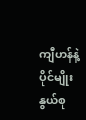ကျီဟန်နဲ့ ပိုင်မျိုးနွယ်စု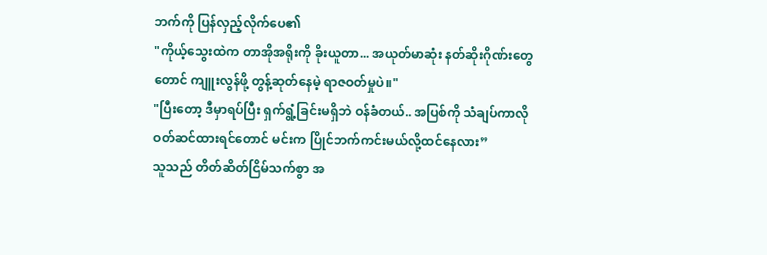ဘက်ကို ပြန်လှည့်လိုက်ပေ၏
"ကိုယ့်သွေးထဲက တာအိုအရိုးကို ခိုးယူတာ... အယုတ်မာဆုံး နတ်ဆိုးဂိုဏ်းတွေတောင် ကျူးလွန်ဖို့ တွန့်ဆုတ်နေမဲ့ ရာဇဝတ်မှုပဲ။"
"ပြီးတော့ ဒီမှာရပ်ပြီး ရှက်ရွံ့ခြင်းမရှိဘဲ ဝန်ခံတယ်.. အပြစ်ကို သံချပ်ကာလို ဝတ်ဆင်ထားရင်တောင် မင်းက ပြိုင်ဘက်ကင်းမယ်လို့ထင်နေလား”
သူသည် တိတ်ဆိတ်ငြိမ်သက်စွာ အ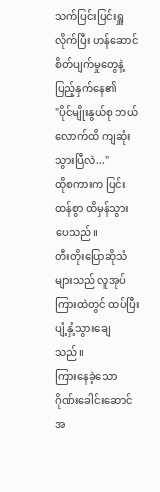သက်ပြင်းပြင်းရှူလိုက်ပြီး ဟန်ဆောင်စိတ်ပျက်မှုတွေနဲ့ ပြည့်နှက်နေ၏
"ပိုင်မျိုးနွယ်စု ဘယ်လောက်ထိ ကျဆုံးသွားပြီလဲ..."
ထိုစကားက ပြင်းထန်စွာ ထိမှန်သွားပေသည်။
တီးတိုးပြောဆိုသံများသည် လူအုပ်ကြားထဲတွင် ထပ်ပြီး ပျံ့နှံ့သွားချေသည်။
ကြားနေခဲ့သော ဂိုဏ်းခေါင်းဆောင်အ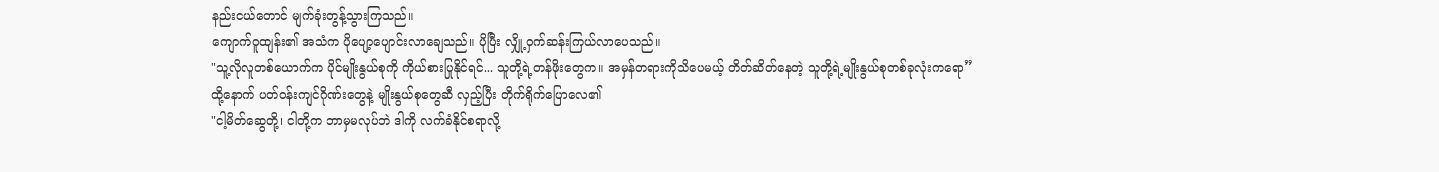နည်းငယ်တောင် မျက်ခုံးတွန့်သွားကြသည်။
ကျောက်ဝူထျန်း၏ အသံက ပိုပျော့ပျောင်းလာချေသည်။ ပိုပြီး လျှို့ဝှက်ဆန်းကြယ်လာပေသည်။
"သူ့လိုလူတစ်ယောက်က ပိုင်မျိုးနွယ်စုကို ကိုယ်စားပြုနိုင်ရင်... သူတို့ရဲ့တန်ဖိုးတွေက။ အမှန်တရားကိုသိပေမယ့် တိတ်ဆိတ်နေတဲ့ သူတို့ရဲ့မျိုးနွယ်စုတစ်ခုလုံးကရော”
ထို့နောက် ပတ်ဝန်းကျင်ဂိုဏ်းတွေနဲ့ မျိုးနွယ်စုတွေဆီ လှည့်ပြီး တိုက်ရိုက်ပြောလေ၏
"ငါ့မိတ်ဆွေတို့၊ ငါတို့က ဘာမှမလုပ်ဘဲ ဒါကို လက်ခံနိုင်စရာလို့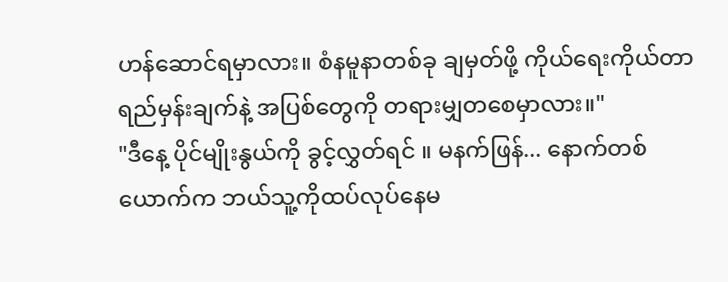ဟန်ဆောင်ရမှာလား။ စံနမူနာတစ်ခု ချမှတ်ဖို့ ကိုယ်ရေးကိုယ်တာရည်မှန်းချက်နဲ့ အပြစ်တွေကို တရားမျှတစေမှာလား။"
"ဒီနေ့ ပိုင်မျိုးနွယ်ကို ခွင့်လွှတ်ရင် ။ မနက်ဖြန်... နောက်တစ်ယောက်က ဘယ်သူ့ကိုထပ်လုပ်နေမ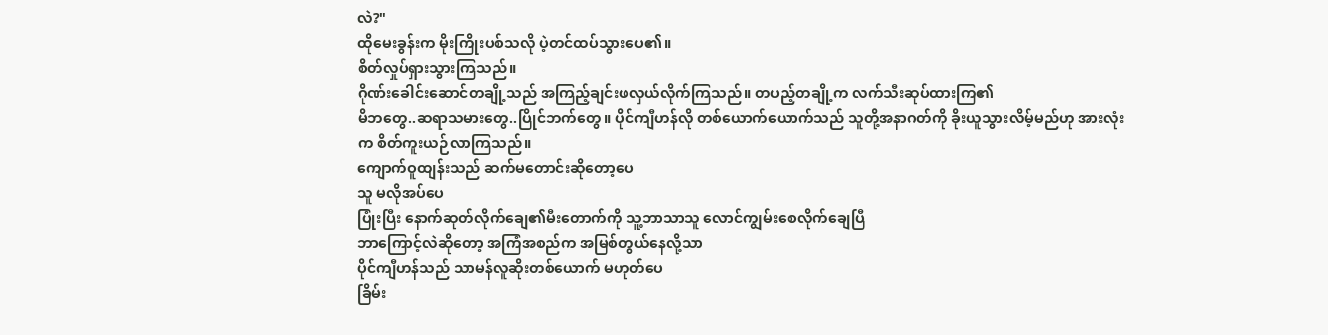လဲ?"
ထိုမေးခွန်းက မိုးကြိုးပစ်သလို ပဲ့တင်ထပ်သွားပေ၏။
စိတ်လှုပ်ရှားသွားကြသည်။
ဂိုဏ်းခေါင်းဆောင်တချို့သည် အကြည့်ချင်းဖလှယ်လိုက်ကြသည်။ တပည့်တချို့က လက်သီးဆုပ်ထားကြ၏
မိဘတွေ..ဆရာသမားတွေ..ပြိုင်ဘက်တွေ။ ပိုင်ကျီဟန်လို တစ်ယောက်ယောက်သည် သူတို့အနာဂတ်ကို ခိုးယူသွားလိမ့်မည်ဟု အားလုံးက စိတ်ကူးယဉ်လာကြသည်။
ကျောက်ဝူထျန်းသည် ဆက်မတောင်းဆိုတော့ပေ
သူ မလိုအပ်ပေ
ပြုံးပြီး နောက်ဆုတ်လိုက်ချေ၏မီးတောက်ကို သူ့ဘာသာသူ လောင်ကျွမ်းစေလိုက်ချေပြီ
ဘာကြောင့်လဲဆိုတော့ အကြံအစည်က အမြစ်တွယ်နေလို့သာ
ပိုင်ကျီဟန်သည် သာမန်လူဆိုးတစ်ယောက် မဟုတ်ပေ
ခြိမ်း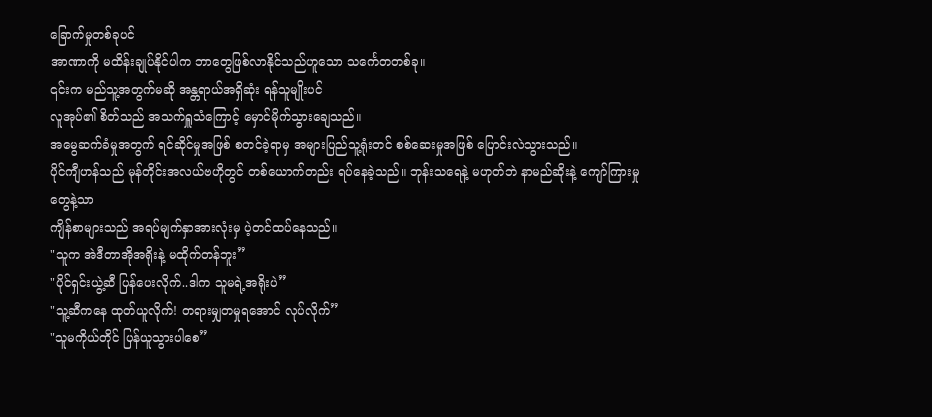ခြောက်မှုတစ်ခုပင်
အာဏာကို မထိန်းချုပ်နိုင်ပါက ဘာတွေဖြစ်လာနိုင်သည်ဟူသော သင်္ကေတတစ်ခု။
၎င်းက မည်သူ့အတွက်မဆို အန္တရာယ်အရှိဆုံး ရန်သူမျိုးပင်
လူအုပ်၏ စိတ်သည် အသက်ရှူသံကြောင့် မှောင်မိုက်သွားချေသည်။
အမွေဆက်ခံမှုအတွက် ရင်ဆိုင်မှုအဖြစ် စတင်ခဲ့ရာမှ အများပြည်သူ့ရုံးတင် စစ်ဆေးမှုအဖြစ် ပြောင်းလဲသွားသည်။
ပိုင်ကျီဟန်သည် မုန်တိုင်းအလယ်ဗဟိုတွင် တစ်ယောက်တည်း ရပ်နေခဲ့သည်။ ဘုန်းသရေနဲ့ မဟုတ်ဘဲ နာမည်ဆိုးနဲ့ ကျော်ကြားမှုတွေနဲ့သာ
ကျိန်စာများသည် အရပ်မျက်နှာအားလုံးမှ ပဲ့တင်ထပ်နေသည်။
"သူက အဲဒီတာအိုအရိုးနဲ့ မထိုက်တန်ဘူး”
"ပိုင်ရှင်းယွဲ့ဆီ ပြန်ပေးလိုက်..ဒါက သူမရဲ့အရိုးပဲ”
"သူ့ဆီကနေ ထုတ်ယူလိုက်! တရားမျှတမှုရအောင် လုပ်လိုက်”
"သူမကိုယ်တိုင် ပြန်ယူသွားပါစေ”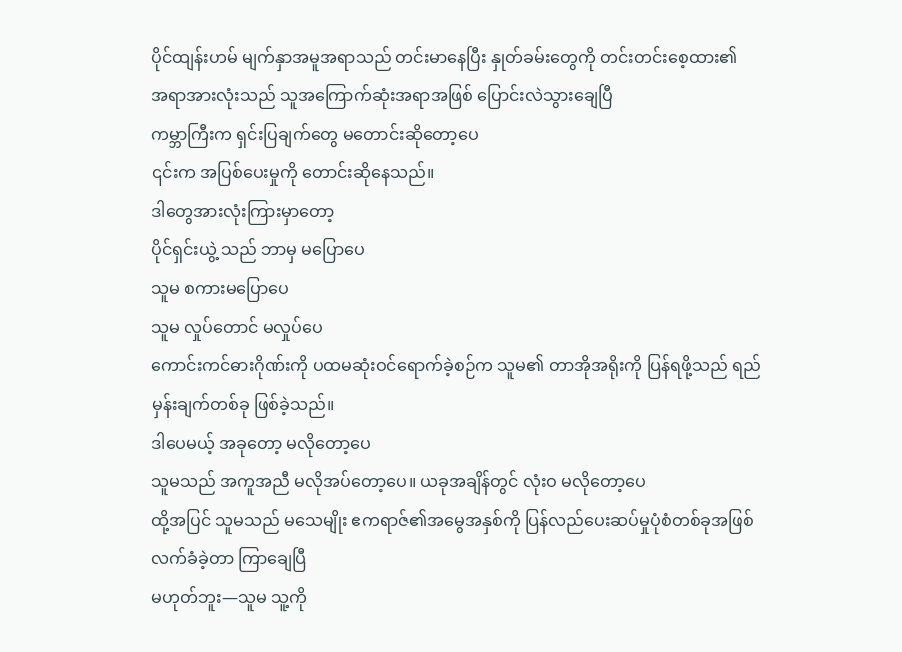ပိုင်ထျန်းဟမ် မျက်နှာအမူအရာသည် တင်းမာနေပြီး နှုတ်ခမ်းတွေကို တင်းတင်းစေ့ထား၏
အရာအားလုံးသည် သူအကြောက်ဆုံးအရာအဖြစ် ပြောင်းလဲသွားချေပြီ
ကမ္ဘာကြီးက ရှင်းပြချက်တွေ မတောင်းဆိုတော့ပေ
၎င်းက အပြစ်ပေးမှုကို တောင်းဆိုနေသည်။
ဒါတွေအားလုံးကြားမှာတော့
ပိုင်ရှင်းယွဲ့ သည် ဘာမှ မပြောပေ
သူမ စကားမပြောပေ
သူမ လှုပ်တောင် မလှုပ်ပေ
ကောင်းကင်ဓားဂိုဏ်းကို ပထမဆုံးဝင်ရောက်ခဲ့စဉ်က သူမ၏ တာအိုအရိုးကို ပြန်ရဖို့သည် ရည်မှန်းချက်တစ်ခု ဖြစ်ခဲ့သည်။
ဒါပေမယ့် အခုတော့ မလိုတော့ပေ
သူမသည် အကူအညီ မလိုအပ်တော့ပေ။ ယခုအချိန်တွင် လုံးဝ မလိုတော့ပေ
ထို့အပြင် သူမသည် မသေမျိုး ဧကရာဇ်၏အမွေအနှစ်ကို ပြန်လည်ပေးဆပ်မှုပုံစံတစ်ခုအဖြစ် လက်ခံခဲ့တာ ကြာချေပြီ
မဟုတ်ဘူး—သူမ သူ့ကို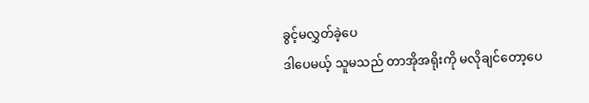ခွင့်မလွှတ်ခဲ့ပေ
ဒါပေမယ့် သူမသည် တာအိုအရိုးကို မလိုချင်တော့ပေ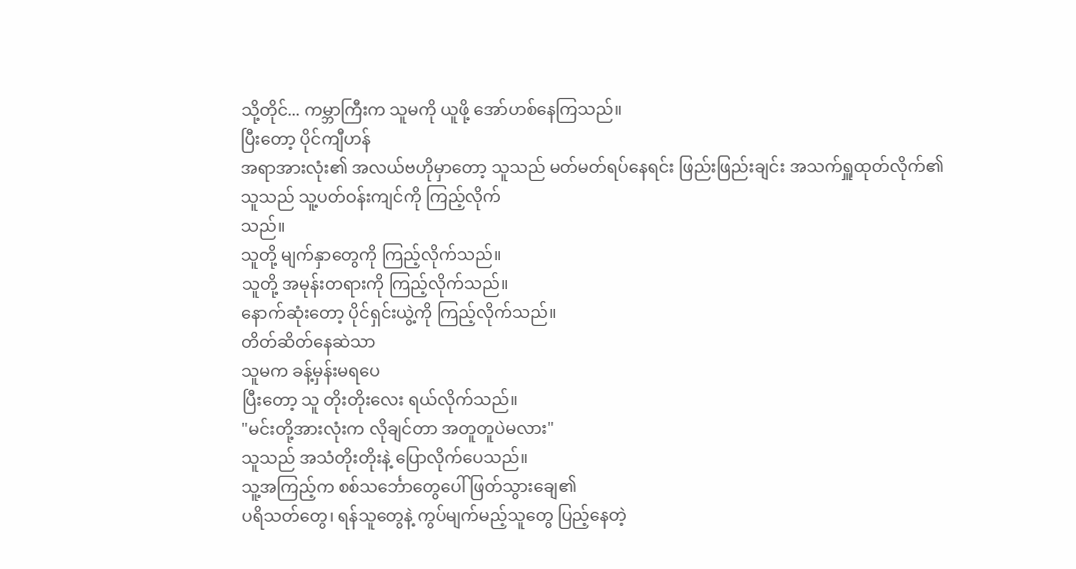သို့တိုင်... ကမ္ဘာကြီးက သူမကို ယူဖို့ အော်ဟစ်နေကြသည်။
ပြီးတော့ ပိုင်ကျီဟန်
အရာအားလုံး၏ အလယ်ဗဟိုမှာတော့ သူသည် မတ်မတ်ရပ်နေရင်း ဖြည်းဖြည်းချင်း အသက်ရှူထုတ်လိုက်၏
သူသည် သူ့ပတ်ဝန်းကျင်ကို ကြည့်လိုက်
သည်။
သူတို့ မျက်နှာတွေကို ကြည့်လိုက်သည်။
သူတို့ အမုန်းတရားကို ကြည့်လိုက်သည်။
နောက်ဆုံးတော့ ပိုင်ရှင်းယွဲ့ကို ကြည့်လိုက်သည်။
တိတ်ဆိတ်နေဆဲသာ
သူမက ခန့်မှန်းမရပေ
ပြီးတော့ သူ တိုးတိုးလေး ရယ်လိုက်သည်။
"မင်းတို့အားလုံးက လိုချင်တာ အတူတူပဲမလား"
သူသည် အသံတိုးတိုးနဲ့ ပြောလိုက်ပေသည်။
သူ့အကြည့်က စစ်သင်္ဘောတွေပေါ် ဖြတ်သွားချေ၏
ပရိသတ်တွေ၊ ရန်သူတွေနဲ့ ကွပ်မျက်မည့်သူတွေ ပြည့်နေတဲ့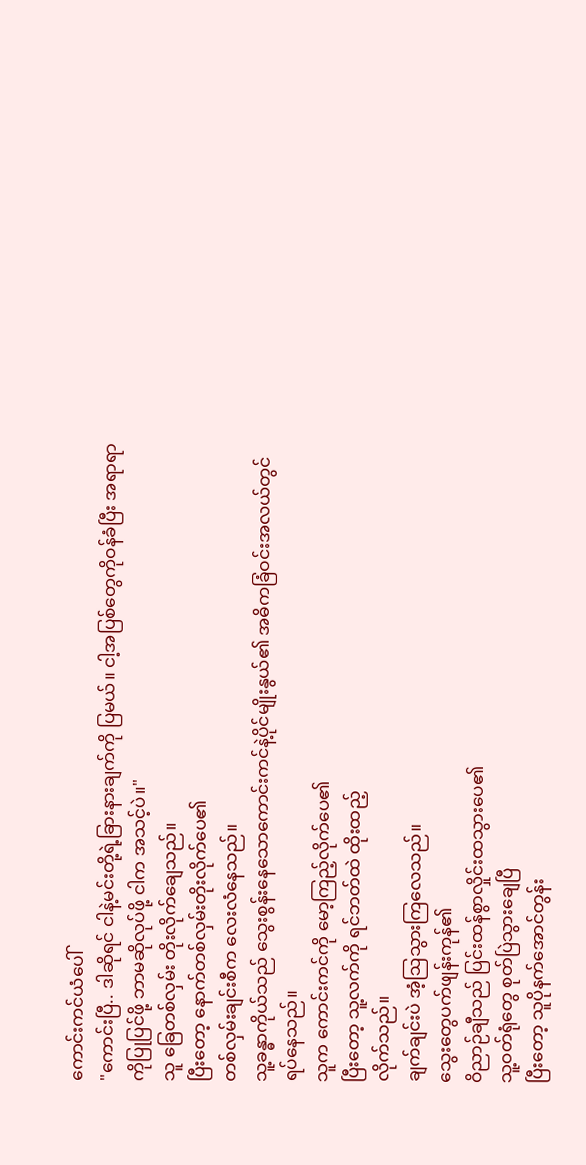ကောင်းကင်ယံပေါ်
"ကောင်းပြီ.. ဒါဆိုရင် ငါနဲ့မင်းတို့ရဲ့ခြားနားချက်ကို ပြမယ်။ ငါ့အပြစ်တွေကိုဝန်ခံပြီး အရာရာကိုပြုပြင်ဖို့ ဘာမဆိုလုပ်ဖို့ ငါက အသင့်ပဲ။"
သူ ခြေတစ်လှမ်း တိုးလိုက်ချေသည်။
ပြီးတော့ နောက်တစ်လှမ်းတိုးလိုက်ပေ၏
တစ်လှမ်းချင်းစီက လေးလံနေသည်။
သူ့ခန္ဓာကိုယ်သည် သွေးစွန်းနေသောကောင်းကင်နဲ့ပိုင်မျိုးနွယ်၏ အဓိကခြံဝင်းအလယ်တွင် ရပ်နေသည်။
သူက ကောင်းကင်ကို မော့ကြည့်လိုက်ပေ၏
ပြီးတော့ သူ့လက်ကို ရင်ဘတ်ထဲ ထိုးထည့်
လိုက်သည်။
ချက်ချင်းပဲ အံ့ဩသွားကြလေသည်။
သွေးတွေပက်ဖျန်းကုန်၏
ဝိညာဉ်ချီသည် ပြင်းထန်စွာလှိုင်းထသွားပေ၏
သူ့ဝတ်ရုံတွေ စုတ်ပြဲသွားချေပြီ
ပြီးတော့ သူပိုနက်အောင်တွန်း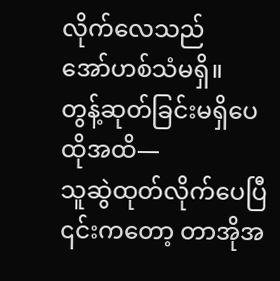လိုက်လေသည်
အော်ဟစ်သံမရှိ။
တွန့်ဆုတ်ခြင်းမရှိပေ
ထိုအထိ—
သူဆွဲထုတ်လိုက်ပေပြီ
၎င်းကတော့ တာအိုအ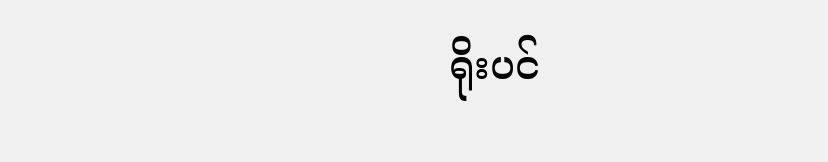ရိုးပင်